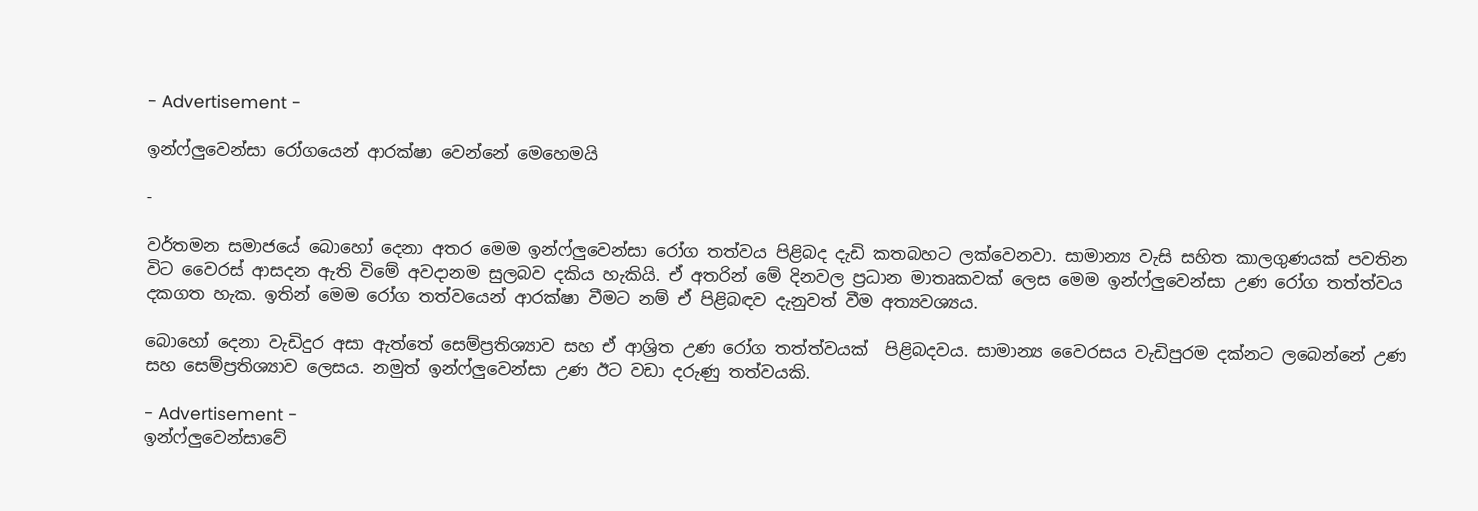- Advertisement -

ඉන්ෆ්ලුවෙන්සා රෝගයෙන් ආරක්ෂා වෙන්නේ මෙහෙමයි

-

වර්තමන සමාජයේ බොහෝ දෙනා අතර මෙම ඉන්ෆ්ලුවෙන්සා රෝග තත්වය පිළිබද දැඩි කතබහට ලක්වෙනවා. සාමාන්‍ය වැසි සහිත කාලගුණයක් පවතින විට වෛරස් ආසදන ඇති විමේ අවදානම සුලබව දකිය හැකියි. ඒ අතරින් මේ දිනවල ප්‍රධාන මාතෘකවක් ලෙස මෙම ඉන්ෆ්ලුවෙන්සා උණ රෝග තත්ත්වය දකගත හැක. ඉතින් මෙම රෝග තත්වයෙන් ආරක්ෂා වීමට නම් ඒ පිළිබඳව දැනුවත් වීම අත්‍යවශ්‍යය.

බොහෝ දෙනා වැඩිදුර අසා ඇත්තේ සෙම්ප්‍රතිශ්‍යාව සහ ඒ ආශ්‍රිත උණ රෝග තත්ත්වයක්  පිළිබදවය. සාමාන්‍ය වෛරසය වැඩිපුරම දක්නට ලබෙන්නේ උණ  සහ සෙම්ප්‍රතිශ්‍යාව ලෙසය. නමුත් ඉන්ෆ්ලුවෙන්සා උණ ඊට වඩා දරුණු තත්වයකි.

- Advertisement -
ඉන්ෆ්ලුවෙන්සාවේ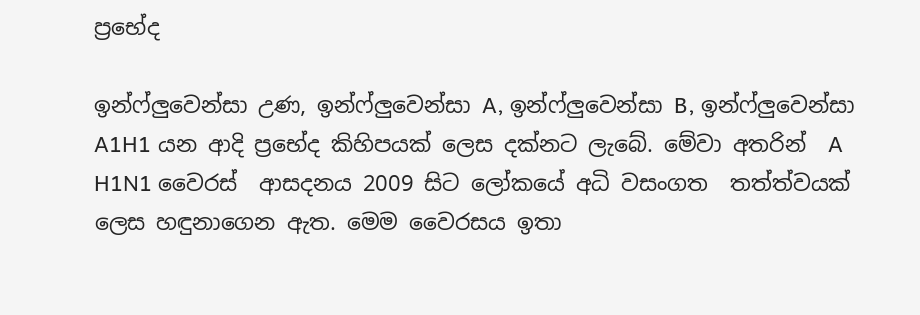ප්‍රභේද

ඉන්ෆ්ලුවෙන්සා උණ, ඉන්ෆ්ලුවෙන්සා A, ඉන්ෆ්ලුවෙන්සා B, ඉන්ෆ්ලුවෙන්සා A1H1 යන ආදි ප්‍රභේද කිහිපයක් ලෙස දක්නට ලැබේ. මේවා අතරින්  A H1N1 වෛරස්  ආසදනය 2009 සිට ලෝකයේ අධි වසංගත  තත්ත්වයක් ලෙස හඳුනාගෙන ඇත. මෙම වෛරසය ඉතා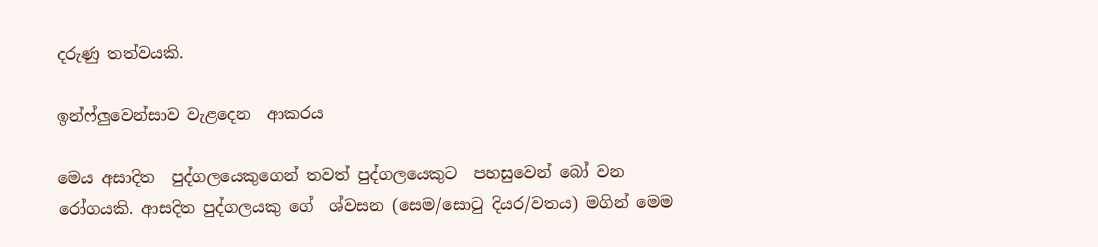දරුණු තත්වයකි.

ඉන්ෆ්ලුවෙන්සාව වැළදෙන  ආකරය

මෙය අසාදිත  පුද්ගලයෙකුගෙන් තවත් පුද්ගලයෙකුට  පහසුවෙන් බෝ වන රෝගයකි. ආසදිත පුද්ගලයකු ගේ  ශ්වසන (සෙම/සොටු දියර/වතය) මගින් මෙම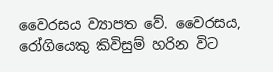වෛරසය ව්‍යාපත වේ. වෛරසය, රෝගියෙකු කිවිසුම් හරින විට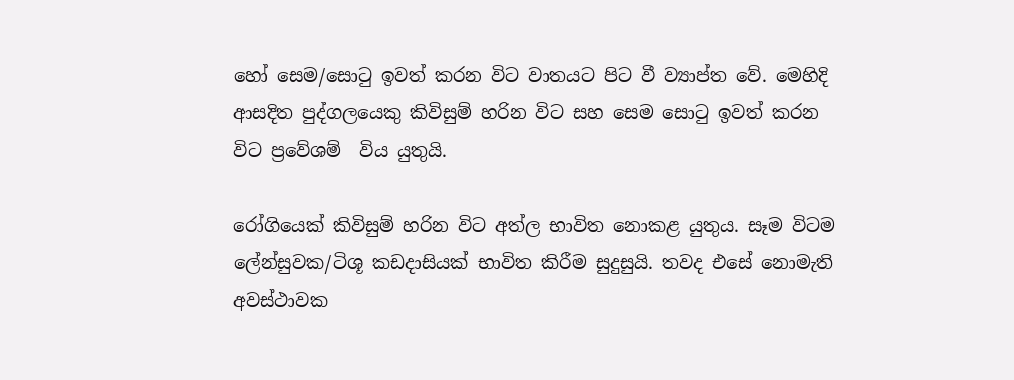හෝ සෙම/සොටු ඉවත් කරන විට වාතයට පිට වී ව්‍යාප්ත වේ. මෙහිදි ආසදිත පුද්ගලයෙකු කිවිසුම් හරින විට සහ සෙම සොටු ඉවත් කරන විට ප්‍රවේශම්  විය යුතුයි.

රෝගියෙක් කිවිසුම් හරින විට අත්ල භාවිත නොකළ යුතුය. සෑම විටම ලේන්සුවක/ටිශූ කඩදාසියක් භාවිත කිරීම සුදුසුයි. තවද එසේ නොමැති අවස්ථාවක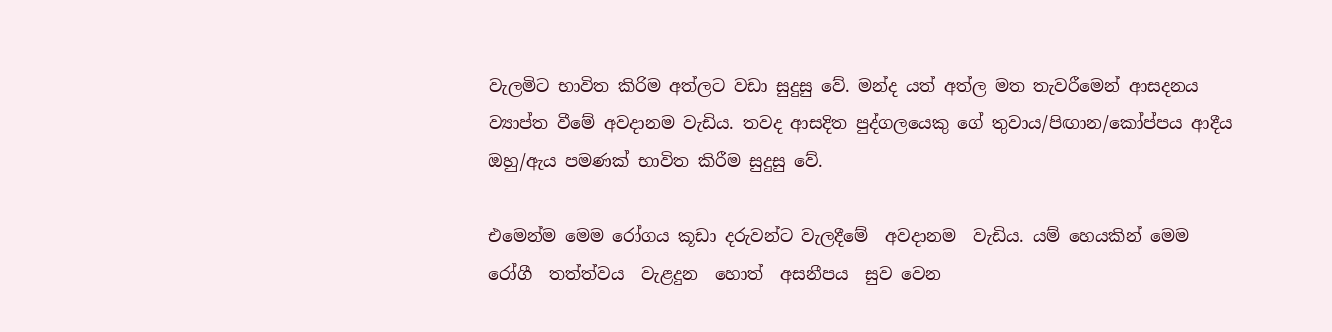වැලමිට භාවිත කිරිම අත්ලට වඩා සුදුසු වේ. මන්ද යත් අත්ල මත තැවරීමෙන් ආසදනය ව්‍යාප්ත වීමේ අවදානම වැඩිය. තවද ආසදිත පුද්ගලයෙකු ගේ තුවාය/පිඟාන/කෝප්පය ආදීය  ඔහු/ඇය පමණක් භාවිත කිරීම සුදුසු වේ.

එමෙන්ම මෙම රෝගය කූඩා දරුවන්ට වැලදීමේ  අවදානම  වැඩිය. යම් හෙයකින් මෙම රෝගී  තත්ත්වය  වැළදුන  හොත්  අසනීපය  සුව වෙන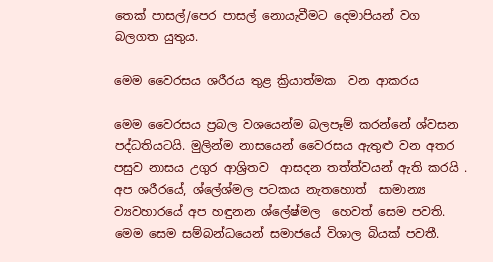තෙක් පාසල්/පෙර පාසල් නොයැවීමට දෙමාපියන් වග බලගත යුතුය.

මෙම වෛරසය ශරීරය තුළ ක්‍රියාත්මක  වන ආකරය

මෙම වෛරසය ප්‍රබල වශයෙන්ම බලපෑම් කරන්නේ ශ්වසන පද්ධතියටයි. මුලින්ම නාසයෙන් වෛරසය ඇතුළු වන අතර පසුව නාසය උගුර ආශ්‍රිතව  ආසදන තත්ත්වයන් ඇති කරයි . අප ශරීරයේ, ශ්ලේශ්මල පටකය නැතහොත්  සාමාන්‍ය  ව්‍යවහාරයේ අප හඳුනන ශ්ලේෂ්මල  හෙවත් සෙම පවති. මෙම සෙම සම්බන්ධයෙන් සමාජයේ විශාල බියක් පවතී.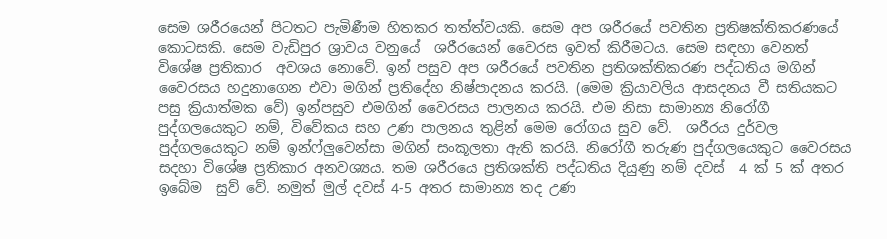සෙම ශරීරයෙන් පිටතට පැමිණීම හිතකර තත්ත්වයකි. සෙම අප ශරීරයේ පවතින ප්‍රතිෂක්තිකරණයේ කොටසකි. සෙම වැඩිපුර ශ්‍රාවය වනුයේ  ශරීරයෙන් වෛරස ඉවත් කිරීමටය. සෙම සඳහා වෙනත් විශේෂ ප්‍රතිකාර  අවශය නොවේ. ඉන් පසුව අප ශරීරයේ පවතින ප්‍රතිශක්තිකරණ පද්ධතිය මගින් වෛරසය හදුනාගෙන එවා මගින් ප්‍රතිදේහ නිෂ්පාදනය කරයි. (මෙම ක්‍රියාවලිය ආසදනය වී සතියකට පසු ක්‍රියාත්මක වේ) ඉන්පසුව එමගින් වෛරසය පාලනය කරයි. එම නිසා සාමාන්‍ය නිරෝගී පුද්ගලයෙකුට නම්, විවේකය සහ උණ පාලනය තුළින් මෙම රෝගය සුව වේ.  ශරීරය දුර්වල  පුද්ගලයෙකුට නම් ඉන්ෆ්ලුවෙන්සා මගින් සංකූලතා ඇති කරයි. නිරෝගී තරුණ පුද්ගලයෙකුට වෛරසය සදහා විශේෂ ප්‍රතිකාර අනවශ්‍යය. තම ශරීරයෙ ප්‍රතිශක්ති පද්ධතිය දියුණු නම් දවස්  4 ක් 5 ක් අතර ඉබේම  සුව් වේ. නමුත් මුල් දවස් 4-5 අතර සාමාන්‍ය තද උණ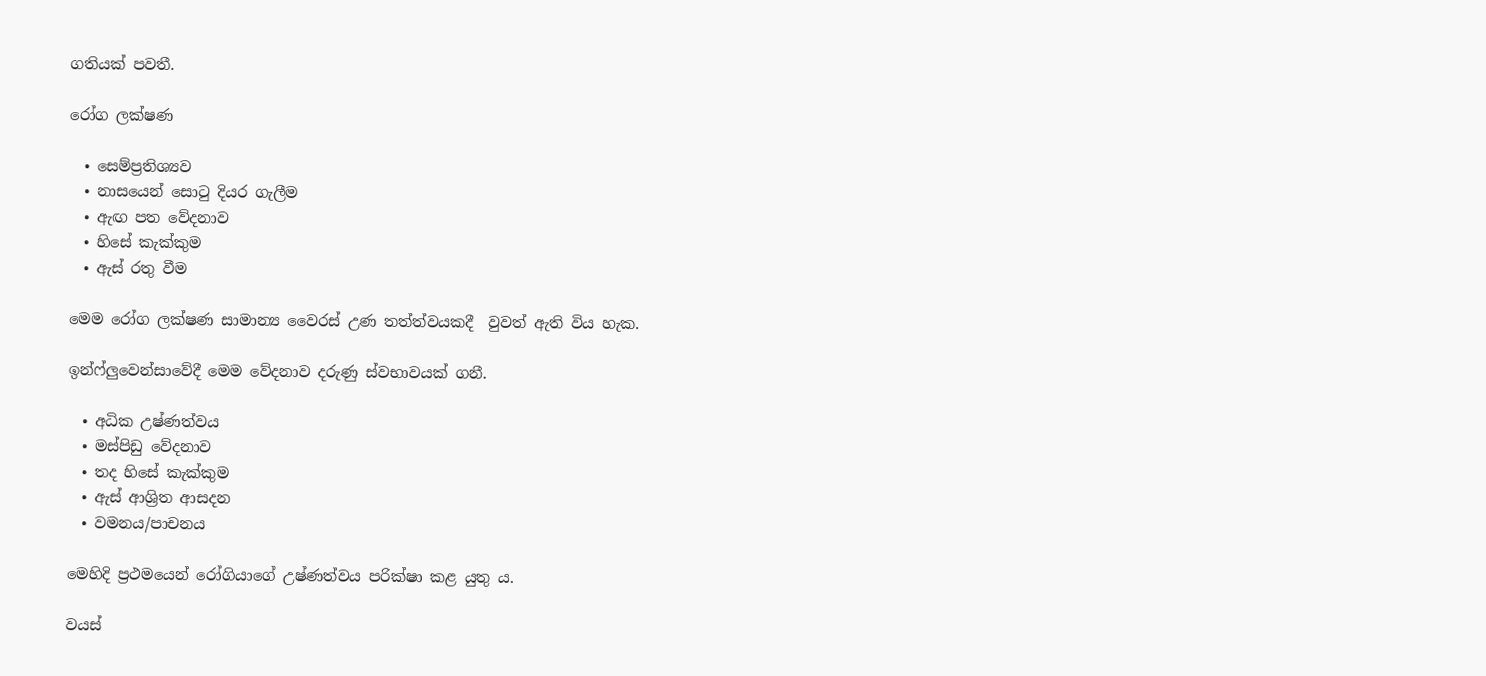ගතියක් පවතී.

රෝග ලක්ෂණ

  • සෙම්ප්‍රතිශ්‍යව
  • නාසයෙන් සොටු දියර ගැලීම
  • ඇඟ පත වේදනාව
  • හිසේ කැක්කුම
  • ඇස් රතු වීම

මෙම රෝග ලක්ෂණ සාමාන්‍ය වෛරස් උණ තත්ත්වයකදී  වුවත් ඇති විය හැක.

ඉන්ෆ්ලුවෙන්සාවේදී මෙම වේදනාව දරුණු ස්වභාවයක් ගනී.

  • අධික උෂ්ණත්වය
  • මස්පිඩු වේදනාව
  • තද හිසේ කැක්කුම
  • ඇස් ආශ්‍රිත ආසදන
  • වමනය/පාචනය

මෙහිදි ප්‍රථමයෙන් රෝගියාගේ උෂ්ණත්වය පරික්ෂා කළ යුතු ය.

වයස්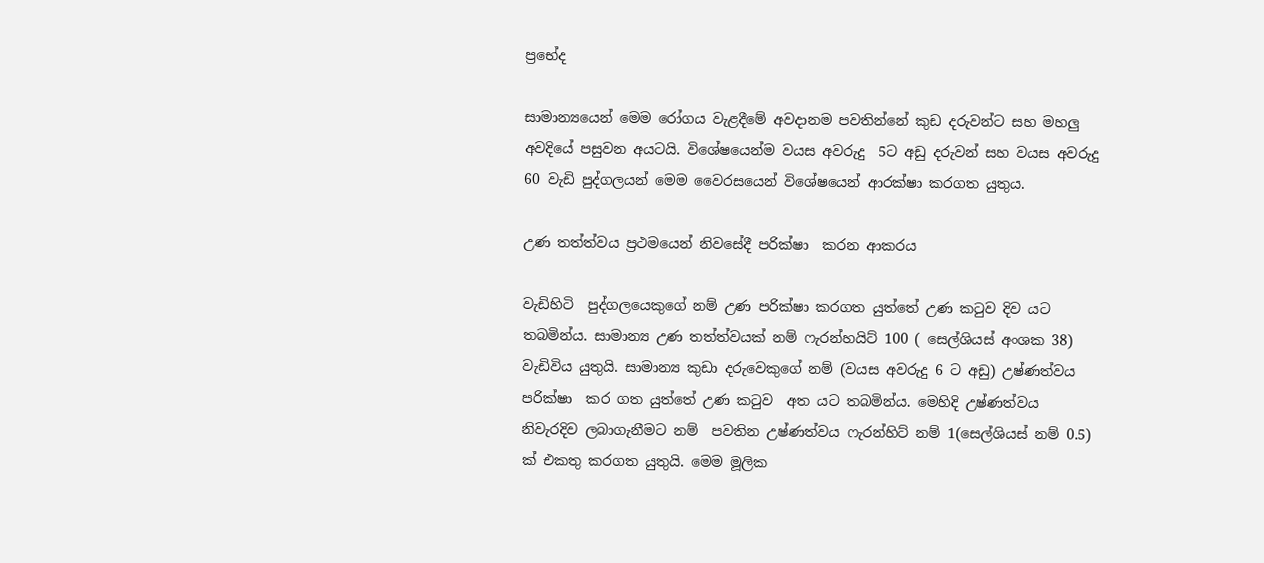ප්‍රභේද

සාමාන්‍යයෙන් මෙම රෝගය වැළදීමේ අවදානම පවතින්නේ කුඩ දරුවන්ට සහ මහලු අවදියේ පසුවන අයටයි. විශේෂයෙන්ම වයස අවරුදු  5ට අඩු දරුවන් සහ වයස අවරුදු 60 වැඩි පුද්ගලයන් මෙම වෛරසයෙන් විශේෂයෙන් ආරක්ෂා කරගත යුතුය.

උණ තත්ත්වය ප්‍රථමයෙන් නිවසේදී පරික්ෂා  කරන ආකරය

වැඩිහිටි  පුද්ගලයෙකුගේ නම් උණ පරික්ෂා කරගත යුත්තේ උණ කටුව දිව යට තබමින්ය. සාමාන්‍ය උණ තත්ත්වයක් නම් ෆැරන්හයිට් 100 ( සෙල්ශියස් අංශක 38) වැඩිවිය යුතුයි. සාමාන්‍ය කුඩා දරුවෙකුගේ නම් (වයස අවරුදු 6 ට අඩු) උෂ්ණත්වය පරික්ෂා  කර ගත යුත්තේ උණ කටුව  අත යට තබමින්ය. මෙහිදි උෂ්ණත්වය නිවැරදිව ලබාගැනීමට නම්  පවතින උෂ්ණත්වය ෆැරන්හිට් නම් 1(සෙල්ශියස් නම් 0.5) ක් එකතු කරගත යුතුයි. මෙම මූලික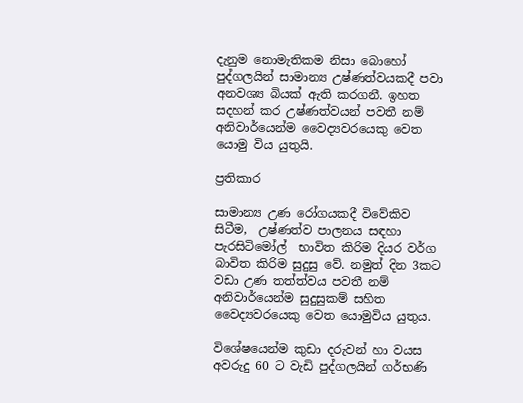දැනුම නොමැතිකම නිසා බොහෝ පුද්ගලයින් සාමාන්‍ය උෂ්ණත්වයකදී පවා අනවශ්‍ය බියක් ඇති කරගනී. ඉහත සදහන් කර උෂ්ණත්වයන් පවතී නම් අනිවාර්යෙන්ම වෛද්‍යවරයෙකු වෙත යොමු විය යුතුයි.

ප්‍රතිකාර

සාමාන්‍ය උණ රෝගයකදී විවේකිව සිටීම,  උෂ්ණත්ව පාලනය සඳහා පැරසිටිමෝල්  භාවිත කිරිම දියර වර්ග බාවිත කිරිම සුදුසු වේ. නමුත් දින 3කට වඩා උණ තත්ත්වය පවතී නම් අනිවාර්යෙන්ම සුදුසුකම් සහිත වෛද්‍යවරයෙකු වෙත යොමුවිය යුතුය.

විශේෂයෙන්ම කුඩා දරුවන් හා වයස අවරුදු 60 ට වැඩි පුද්ගලයින් ගර්භණි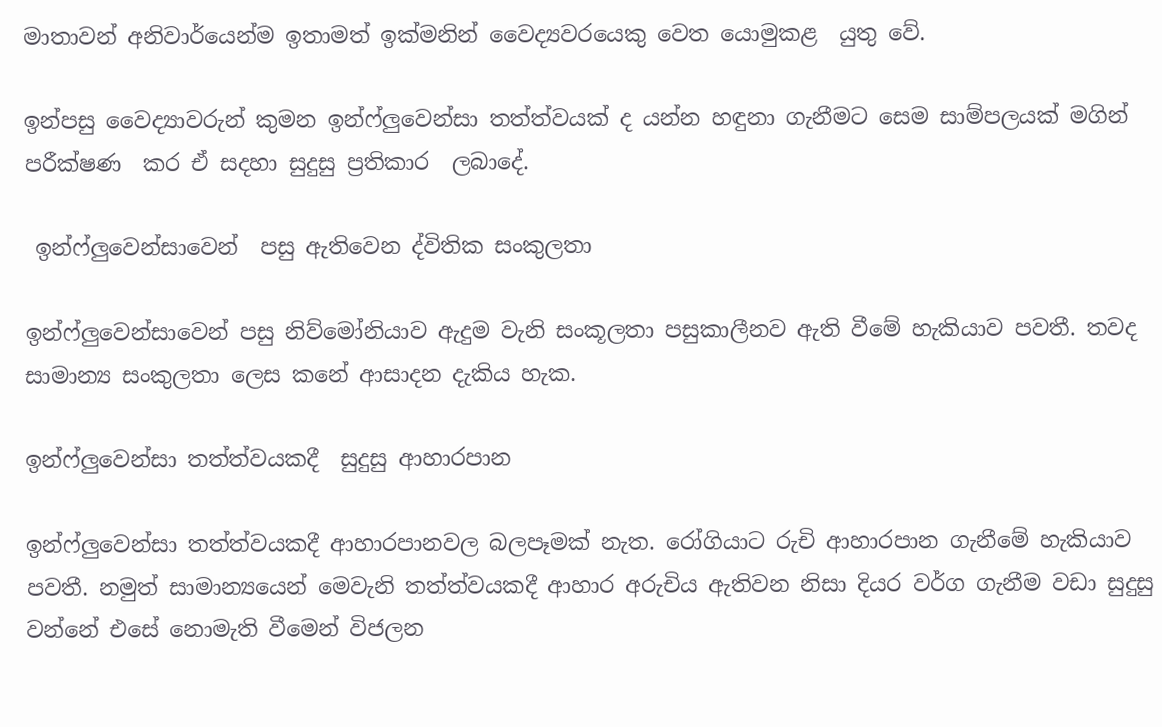මාතාවන් අනිවාර්යෙන්ම ඉතාමත් ඉක්මනින් වෛද්‍යවරයෙකු වෙත යොමුකළ  යුතු වේ.

ඉන්පසු වෛද්‍යාවරුන් කුමන ඉන්ෆ්ලුවෙන්සා තත්ත්වයක් ද යන්න හඳුනා ගැනීමට සෙම සාම්පලයක් මගින් පරීක්ෂණ  කර ඒ සදහා සුදුසු ප්‍රතිකාර  ලබාදේ.

 ඉන්ෆ්ලුවෙන්සාවෙන්  පසු ඇතිවෙන ද්විතික සංකුලතා

ඉන්ෆ්ලුවෙන්සාවෙන් පසු නිව්මෝනියාව ඇදුම වැනි සංකූලතා පසුකාලීනව ඇති වීමේ හැකියාව පවතී. තවද සාමාන්‍ය සංකුලතා ලෙස කනේ ආසාදන දැකිය හැක.

ඉන්ෆ්ලුවෙන්සා තත්ත්වයකදී  සුදුසු ආහාරපාන

ඉන්ෆ්ලුවෙන්සා තත්ත්වයකදී ආහාරපානවල බලපෑමක් නැත. රෝගියාට රුචි ආහාරපාන ගැනීමේ හැකියාව පවතී. නමුත් සාමාන්‍යයෙන් මෙවැනි තත්ත්වයකදී ආහාර අරුචිය ඇතිවන නිසා දියර වර්ග ගැනීම වඩා සුදුසු වන්නේ එසේ නොමැති වීමෙන් විජලන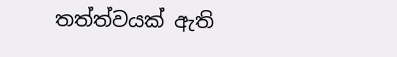තත්ත්වයක් ඇති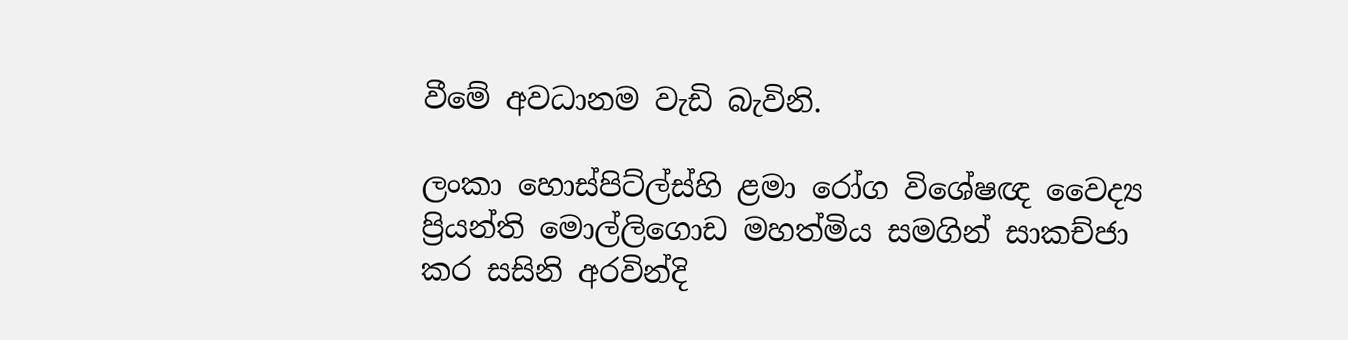වීමේ අවධානම වැඩි බැවිනි.

ලංකා හොස්පිට්ල්ස්හි ළමා රෝග විශේෂඥ වෛද්‍ය ප්‍රියන්ති මොල්ලිගොඩ මහත්මිය සමගින් සාකච්ජා කර සසිනි අරවින්දි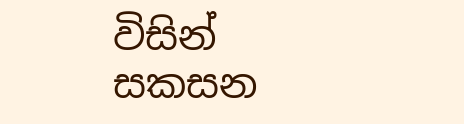විසින් සකසන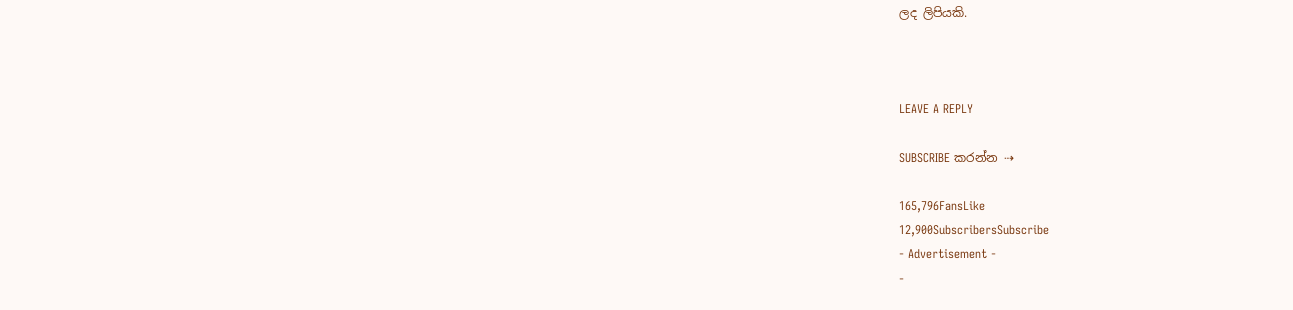ලද ලිපියකි.



LEAVE A REPLY

SUBSCRIBE කරන්න ⇢

165,796FansLike
12,900SubscribersSubscribe
- Advertisement -
-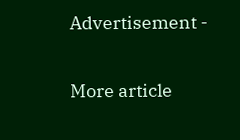Advertisement -

More article